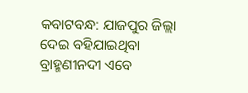କବାଟବନ୍ଧ: ଯାଜପୁର ଜିଲ୍ଲା ଦେଇ ବହିଯାଇଥିବା ବ୍ରାହ୍ମଣୀନଦୀ ଏବେ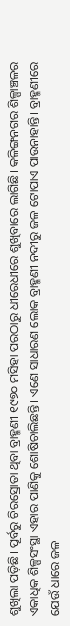ଶୁଖିଲା ପଡ଼ିଛି। ପୂର୍ବରୁ ଚିରସ୍ରୋତା ଥିବା ବ୍ରାହ୍ମଣୀ ୧୯୭୦ ମସିହା ପରଠାରୁ ଧୀରେଧୀରେ ଶୁଖିବାରେ ଲାଗିଛି। କଳିଙ୍ଗନଗର ଶିଳ୍ପାଞ୍ଚଳର ଏକାଧିକ ଶିଳ୍ପସଂସ୍ଥା ଏହାର ପାଣିକୁ ଶୋଷିଚାଲିଛନ୍ତି। ଏଣେ ସାଧାରଣ ଲୋକ ବ୍ରାହ୍ମଣୀ ନଦୀରୁ ଜଳ ଟୋପାଏ ପାଉନାହାନ୍ତି। ବ୍ରାହ୍ମଣୀରେ ଯେଉଁ ଧାରେ ଜଳ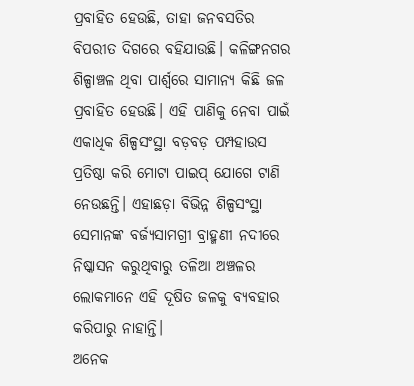ପ୍ରବାହିତ ହେଉଛି, ତାହା ଜନବସତିର ବିପରୀତ ଦିଗରେ ବହିଯାଉଛି। କଳିଙ୍ଗନଗର ଶିଳ୍ପାଞ୍ଚଳ ଥିବା ପାର୍ଶ୍ବରେ ସାମାନ୍ୟ କିଛି ଜଳ ପ୍ରବାହିତ ହେଉଛି। ଏହି ପାଣିକୁ ନେବା ପାଇଁ ଏକାଧିକ ଶିଳ୍ପସଂସ୍ଥା ବଡ଼ବଡ଼ ପମ୍ପହାଉସ ପ୍ରତିଷ୍ଠା କରି ମୋଟା ପାଇପ୍ ଯୋଗେ ଟାଣି ନେଉଛନ୍ତି। ଏହାଛଡ଼ା ବିଭିନ୍ନ ଶିଳ୍ପସଂସ୍ଥା ସେମାନଙ୍କ ବର୍ଜ୍ୟସାମଗ୍ରୀ ବ୍ରାହ୍ମଣୀ ନଦୀରେ ନିଷ୍କାସନ କରୁଥିବାରୁ ତଳିଆ ଅଞ୍ଚଳର ଲୋକମାନେ ଏହି ଦୂଷିତ ଜଳକୁ ବ୍ୟବହାର କରିପାରୁ ନାହାନ୍ତି।
ଅନେକ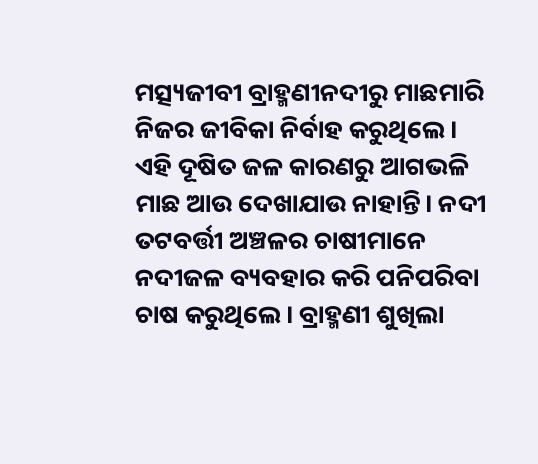ମତ୍ସ୍ୟଜୀବୀ ବ୍ରାହ୍ମଣୀନଦୀରୁ ମାଛମାରି ନିଜର ଜୀବିକା ନିର୍ବାହ କରୁଥିଲେ। ଏହି ଦୂଷିତ ଜଳ କାରଣରୁ ଆଗଭଳି ମାଛ ଆଉ ଦେଖାଯାଉ ନାହାନ୍ତି। ନଦୀ ତଟବର୍ତ୍ତୀ ଅଞ୍ଚଳର ଚାଷୀମାନେ ନଦୀଜଳ ବ୍ୟବହାର କରି ପନିପରିବା ଚାଷ କରୁଥିଲେ। ବ୍ରାହ୍ମଣୀ ଶୁଖିଲା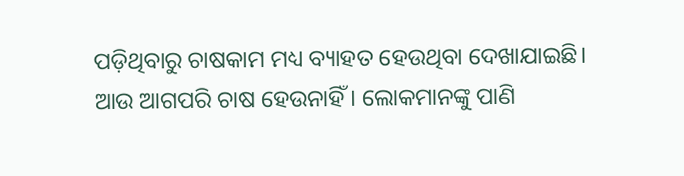ପଡ଼ିଥିବାରୁ ଚାଷକାମ ମଧ୍ୟ ବ୍ୟାହତ ହେଉଥିବା ଦେଖାଯାଇଛି। ଆଉ ଆଗପରି ଚାଷ ହେଉନାହିଁ। ଲୋକମାନଙ୍କୁ ପାଣି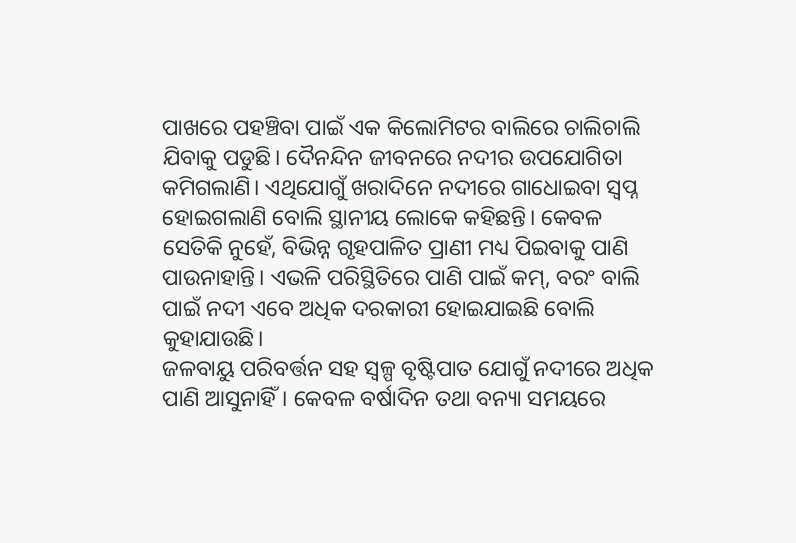ପାଖରେ ପହଞ୍ଚିବା ପାଇଁ ଏକ କିଲୋମିଟର ବାଲିରେ ଚାଲିଚାଲି ଯିବାକୁ ପଡୁଛି। ଦୈନନ୍ଦିନ ଜୀବନରେ ନଦୀର ଉପଯୋଗିତା କମିଗଲାଣି। ଏଥିଯୋଗୁଁ ଖରାଦିନେ ନଦୀରେ ଗାଧୋଇବା ସ୍ବପ୍ନ ହୋଇଗଲାଣି ବୋଲି ସ୍ଥାନୀୟ ଲୋକେ କହିଛନ୍ତି। କେବଳ ସେତିକି ନୁହେଁ, ବିଭିନ୍ନ ଗୃହପାଳିତ ପ୍ରାଣୀ ମଧ୍ୟ ପିଇବାକୁ ପାଣି ପାଉନାହାନ୍ତି। ଏଭଳି ପରିସ୍ଥିତିରେ ପାଣି ପାଇଁ କମ୍, ବରଂ ବାଲି ପାଇଁ ନଦୀ ଏବେ ଅଧିକ ଦରକାରୀ ହୋଇଯାଇଛି ବୋଲି କୁହାଯାଉଛି।
ଜଳବାୟୁ ପରିବର୍ତ୍ତନ ସହ ସ୍ବଳ୍ପ ବୃଷ୍ଟିପାତ ଯୋଗୁଁ ନଦୀରେ ଅଧିକ ପାଣି ଆସୁନାହିଁ। କେବଳ ବର୍ଷାଦିନ ତଥା ବନ୍ୟା ସମୟରେ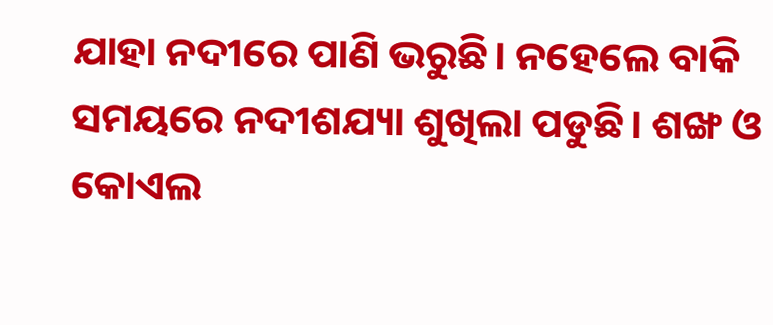ଯାହା ନଦୀରେ ପାଣି ଭରୁଛି। ନହେଲେ ବାକି ସମୟରେ ନଦୀଶଯ୍ୟା ଶୁଖିଲା ପଡୁଛି। ଶଙ୍ଖ ଓ କୋଏଲ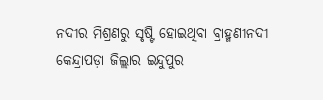ନଦୀର ମିଶ୍ରଣରୁ ସୃଷ୍ଟି ହୋଇଥିବା ବ୍ରାହ୍ମଣୀନଦୀ କେନ୍ଦ୍ରାପଡ଼ା ଜିଲ୍ଲାର ଇନ୍ଦୁପୁର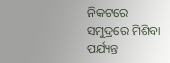ନିକଟରେ ସମୁଦ୍ରରେ ମିଶିବା ପର୍ଯ୍ୟନ୍ତ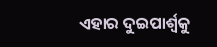ଏହାର ଦୁଇପାର୍ଶ୍ବକୁ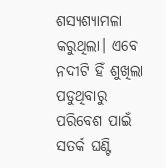ଶସ୍ୟଶ୍ୟାମଳା କରୁଥିଲା। ଏବେ ନଦୀଟି ହିଁ ଶୁଖିଲା ପଡୁଥିବାରୁ ପରିବେଶ ପାଇଁ ସତର୍କ ଘଣ୍ଟି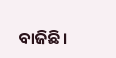ବାଜିଛି।